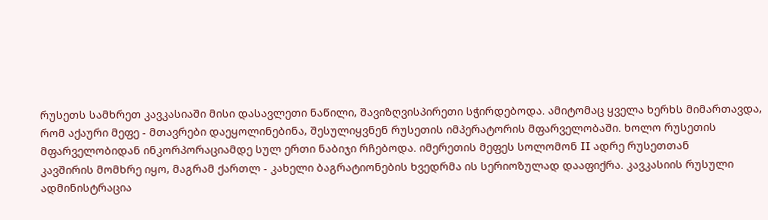რუსეთს სამხრეთ კავკასიაში მისი დასავლეთი ნაწილი, შავიზღვისპირეთი სჭირდებოდა. ამიტომაც ყველა ხერხს მიმართავდა, რომ აქაური მეფე - მთავრები დაეყოლინებინა, შესულიყვნენ რუსეთის იმპერატორის მფარველობაში. ხოლო რუსეთის მფარველობიდან ინკორპორაციამდე სულ ერთი ნაბიჯი რჩებოდა. იმერეთის მეფეს სოლომონ II ადრე რუსეთთან
კავშირის მომხრე იყო, მაგრამ ქართლ - კახელი ბაგრატიონების ხვედრმა ის სერიოზულად დააფიქრა. კავკასიის რუსული ადმინისტრაცია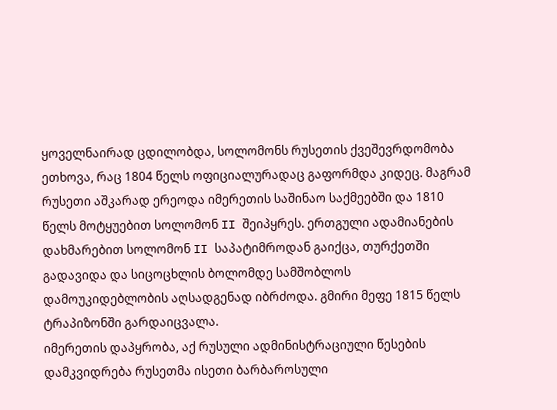ყოველნაირად ცდილობდა, სოლომონს რუსეთის ქვეშევრდომობა ეთხოვა, რაც 1804 წელს ოფიციალურადაც გაფორმდა კიდეც. მაგრამ რუსეთი აშკარად ერეოდა იმერეთის საშინაო საქმეებში და 1810 წელს მოტყუებით სოლომონ II შეიპყრეს. ერთგული ადამიანების დახმარებით სოლომონ II საპატიმროდან გაიქცა, თურქეთში გადავიდა და სიცოცხლის ბოლომდე სამშობლოს დამოუკიდებლობის აღსადგენად იბრძოდა. გმირი მეფე 1815 წელს ტრაპიზონში გარდაიცვალა.
იმერეთის დაპყრობა, აქ რუსული ადმინისტრაციული წესების დამკვიდრება რუსეთმა ისეთი ბარბაროსული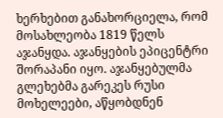ხერხებით განახორციელა, რომ მოსახლეობა 1819 წელს აჯანყდა. აჯანყების ეპიცენტრი შორაპანი იყო. აჯანყებულმა გლეხებმა გარეკეს რუსი მოხელეები, აწყობდნენ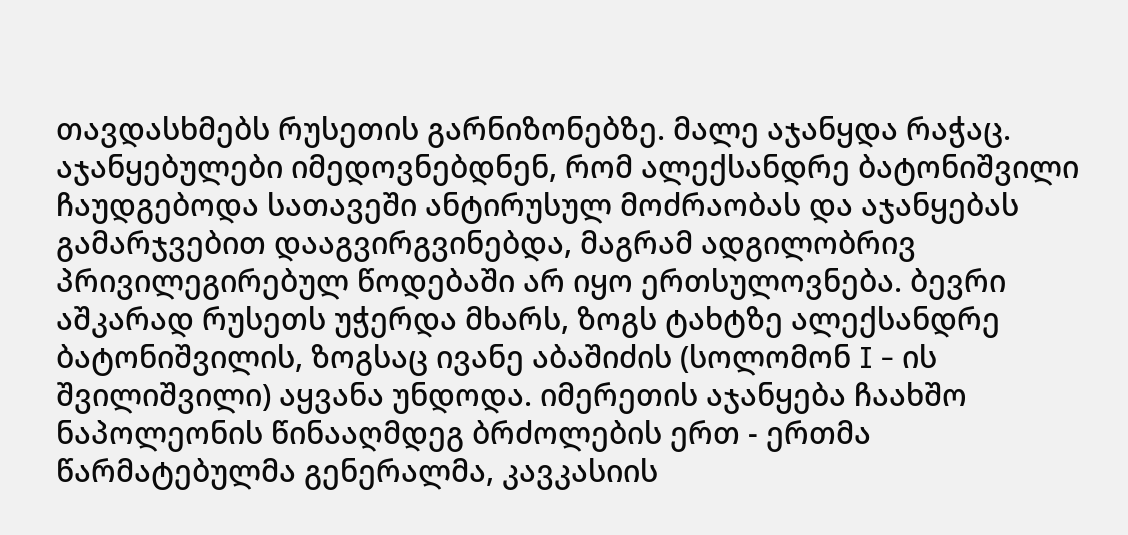თავდასხმებს რუსეთის გარნიზონებზე. მალე აჯანყდა რაჭაც. აჯანყებულები იმედოვნებდნენ, რომ ალექსანდრე ბატონიშვილი ჩაუდგებოდა სათავეში ანტირუსულ მოძრაობას და აჯანყებას გამარჯვებით დააგვირგვინებდა, მაგრამ ადგილობრივ პრივილეგირებულ წოდებაში არ იყო ერთსულოვნება. ბევრი აშკარად რუსეთს უჭერდა მხარს, ზოგს ტახტზე ალექსანდრე ბატონიშვილის, ზოგსაც ივანე აბაშიძის (სოლომონ I - ის შვილიშვილი) აყვანა უნდოდა. იმერეთის აჯანყება ჩაახშო ნაპოლეონის წინააღმდეგ ბრძოლების ერთ - ერთმა წარმატებულმა გენერალმა, კავკასიის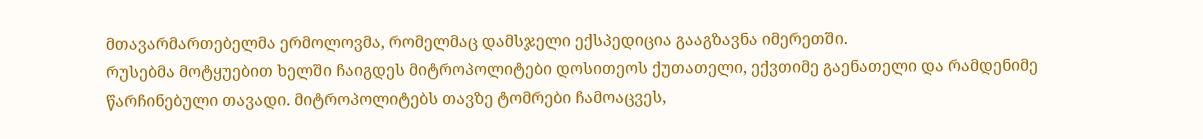მთავარმართებელმა ერმოლოვმა, რომელმაც დამსჯელი ექსპედიცია გააგზავნა იმერეთში.
რუსებმა მოტყუებით ხელში ჩაიგდეს მიტროპოლიტები დოსითეოს ქუთათელი, ექვთიმე გაენათელი და რამდენიმე წარჩინებული თავადი. მიტროპოლიტებს თავზე ტომრები ჩამოაცვეს,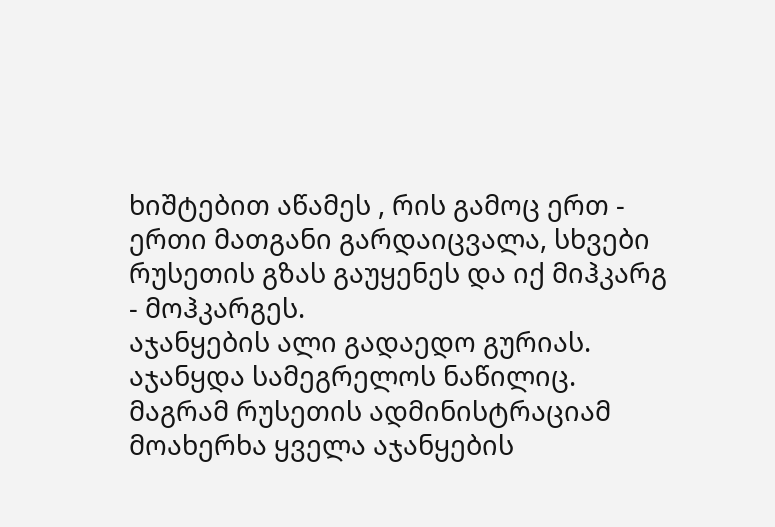ხიშტებით აწამეს , რის გამოც ერთ - ერთი მათგანი გარდაიცვალა, სხვები რუსეთის გზას გაუყენეს და იქ მიჰკარგ - მოჰკარგეს.
აჯანყების ალი გადაედო გურიას. აჯანყდა სამეგრელოს ნაწილიც. მაგრამ რუსეთის ადმინისტრაციამ მოახერხა ყველა აჯანყების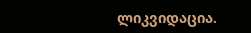ლიკვიდაცია.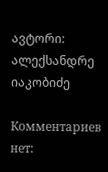ავტორი: ალექსანდრე იაკობიძე

Комментариев нет: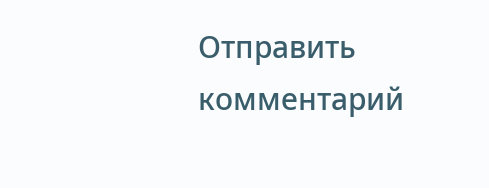Отправить комментарий